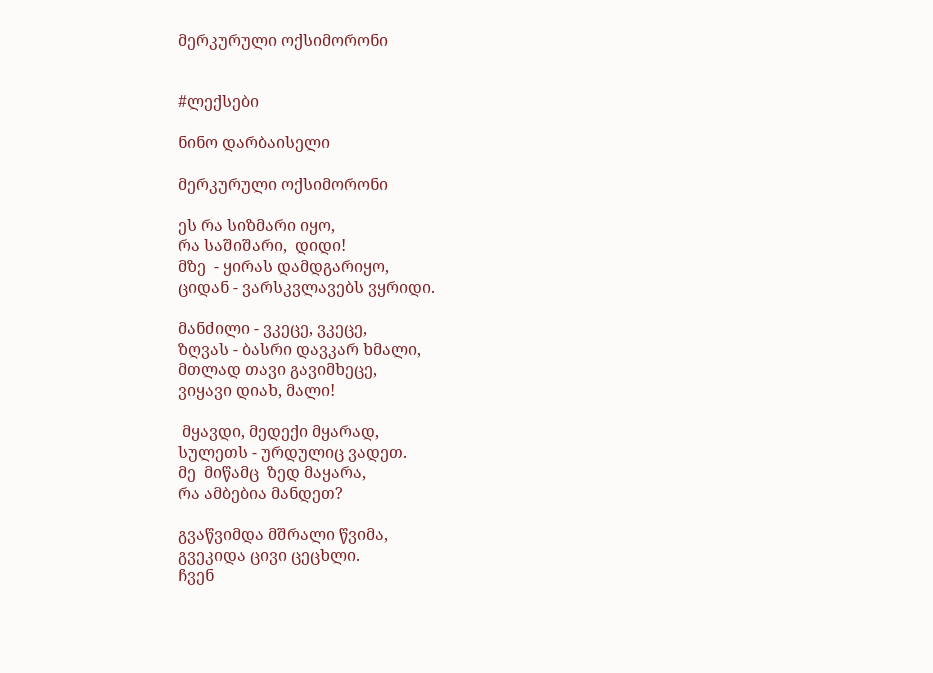მერკურული ოქსიმორონი


#ლექსები

ნინო დარბაისელი

მერკურული ოქსიმორონი

ეს რა სიზმარი იყო,
რა საშიშარი,  დიდი!
მზე  - ყირას დამდგარიყო,
ციდან - ვარსკვლავებს ვყრიდი.

მანძილი - ვკეცე, ვკეცე,
ზღვას - ბასრი დავკარ ხმალი,
მთლად თავი გავიმხეცე,
ვიყავი დიახ, მალი!

 მყავდი, მედექი მყარად,
სულეთს - ურდულიც ვადეთ.
მე  მიწამც  ზედ მაყარა,
რა ამბებია მანდეთ?

გვაწვიმდა მშრალი წვიმა,
გვეკიდა ცივი ცეცხლი.
ჩვენ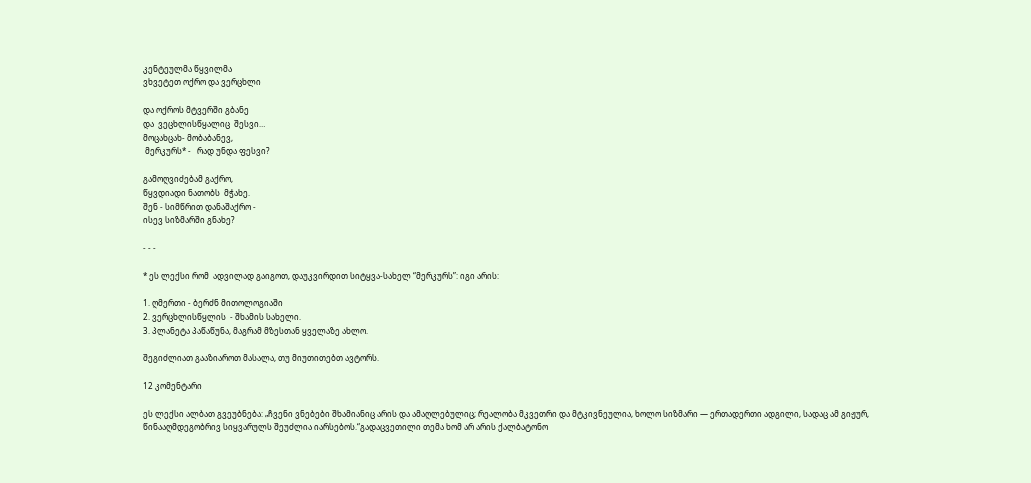კენტეულმა წყვილმა
ვხვეტეთ ოქრო და ვერცხლი

და ოქროს მტვერში გბანე
და  ვეცხლისწყალიც  შესვი…
მოცახცახ- მობაბანევ,
 მერკურს* -   რად უნდა ფესვი?

გამოღვიძებამ გაქრო,
წყვდიადი ნათობს  მჭახე.
შენ - სიმწრით დანაშაქრო -
ისევ სიზმარში გნახე?

- - -

* ეს ლექსი რომ  ადვილად გაიგოთ, დაუკვირდით სიტყვა-სახელ “მერკურს”: იგი არის:

1. ღმერთი - ბერძნ მითოლოგიაში
2. ვერცხლისწყლის  - შხამის სახელი.
3. პლანეტა პაწაწუნა, მაგრამ მზესთან ყველაზე ახლო.

შეგიძლიათ გააზიაროთ მასალა, თუ მიუთითებთ ავტორს.

12 კომენტარი

ეს ლექსი ალბათ გვეუბნება: „ჩვენი ვნებები შხამიანიც არის და ამაღლებულიც; რეალობა მკვეთრი და მტკივნეულია, ხოლო სიზმარი — ერთადერთი ადგილი, სადაც ამ გიჟურ, წინააღმდეგობრივ სიყვარულს შეუძლია იარსებოს.“გადაცვეთილი თემა ხომ არ არის ქალბატონო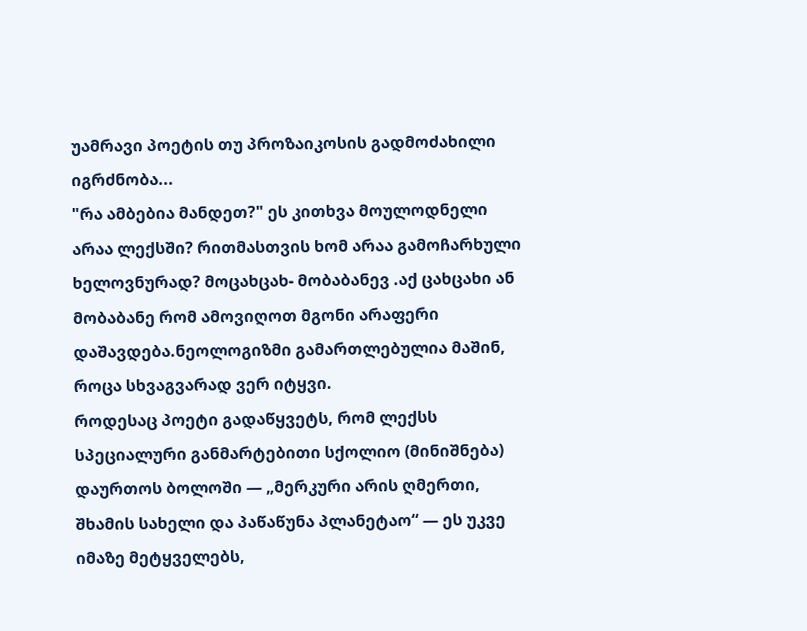უამრავი პოეტის თუ პროზაიკოსის გადმოძახილი იგრძნობა...
"რა ამბებია მანდეთ?" ეს კითხვა მოულოდნელი არაა ლექსში? რითმასთვის ხომ არაა გამოჩარხული ხელოვნურად? მოცახცახ- მობაბანევ .აქ ცახცახი ან მობაბანე რომ ამოვიღოთ მგონი არაფერი დაშავდება.ნეოლოგიზმი გამართლებულია მაშინ, როცა სხვაგვარად ვერ იტყვი.
როდესაც პოეტი გადაწყვეტს, რომ ლექსს სპეციალური განმარტებითი სქოლიო (მინიშნება) დაურთოს ბოლოში — „მერკური არის ღმერთი, შხამის სახელი და პაწაწუნა პლანეტაო“ — ეს უკვე იმაზე მეტყველებს,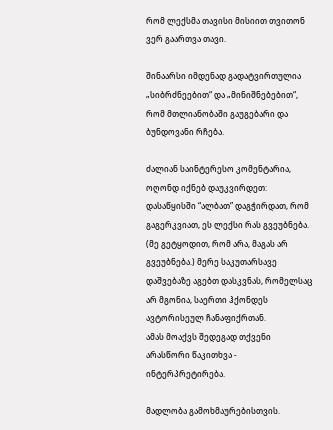რომ ლექსმა თავისი მისიით თვითონ ვერ გაართვა თავი.

შინაარსი იმდენად გადატვირთულია „სიბრძნეებით“ და „მინიშნებებით“, რომ მთლიანობაში გაუგებარი და ბუნდოვანი რჩება.

ძალიან საინტერესო კომენტარია, ოღონდ იქნებ დაუკვირდეთ: დასაწყისში “ალბათ” დაგჭირდათ, რომ გაგერკვიათ, ეს ლექსი რას გვეუბნება. (მე გეტყოდით, რომ არა, მაგას არ გვეუბნება.) მერე საკუთარსავე დაშვებაზე აგებთ დასკვნას, რომელსაც არ მგონია, საერთი ჰქონდეს ავტორისეულ ჩანაფიქრთან.
ამას მოაქვს შედეგად თქვენი არასწორი წაკითხვა - ინტერპრეტირება.

მადლობა გამოხმაურებისთვის.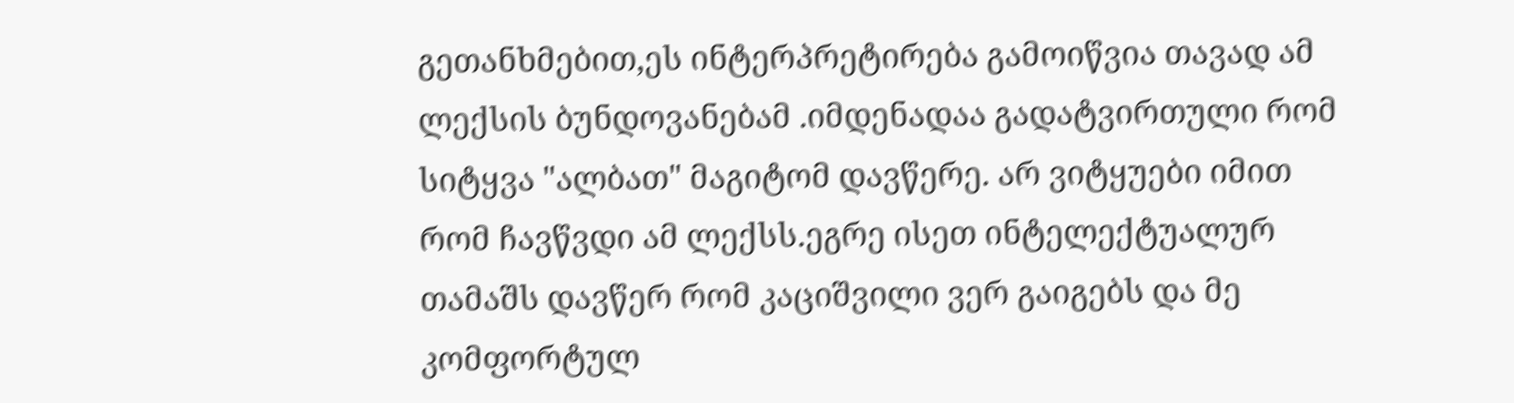გეთანხმებით,ეს ინტერპრეტირება გამოიწვია თავად ამ ლექსის ბუნდოვანებამ .იმდენადაა გადატვირთული რომ სიტყვა "ალბათ" მაგიტომ დავწერე. არ ვიტყუები იმით რომ ჩავწვდი ამ ლექსს.ეგრე ისეთ ინტელექტუალურ თამაშს დავწერ რომ კაციშვილი ვერ გაიგებს და მე კომფორტულ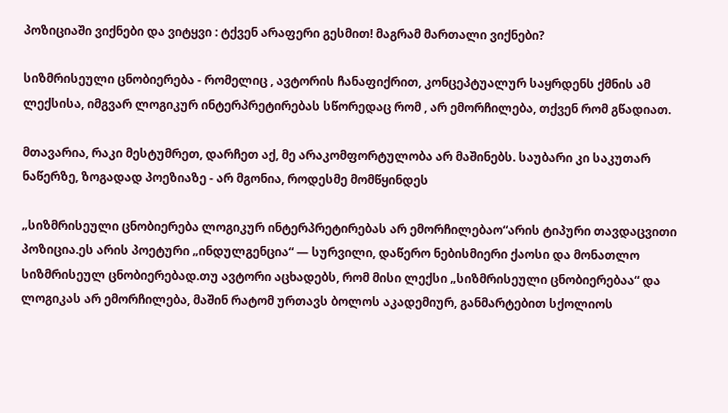პოზიციაში ვიქნები და ვიტყვი : ტქვენ არაფერი გესმით! მაგრამ მართალი ვიქნები?

სიზმრისეული ცნობიერება - რომელიც , ავტორის ჩანაფიქრით, კონცეპტუალურ საყრდენს ქმნის ამ ლექსისა, იმგვარ ლოგიკურ ინტერპრეტირებას სწორედაც რომ , არ ემორჩილება, თქვენ რომ გწადიათ.

მთავარია, რაკი მესტუმრეთ, დარჩეთ აქ, მე არაკომფორტულობა არ მაშინებს. საუბარი კი საკუთარ ნაწერზე, ზოგადად პოეზიაზე - არ მგონია, როდესმე მომწყინდეს

„სიზმრისეული ცნობიერება ლოგიკურ ინტერპრეტირებას არ ემორჩილებაო“არის ტიპური თავდაცვითი პოზიცია.ეს არის პოეტური „ინდულგენცია“ — სურვილი, დაწერო ნებისმიერი ქაოსი და მონათლო სიზმრისეულ ცნობიერებად.თუ ავტორი აცხადებს, რომ მისი ლექსი „სიზმრისეული ცნობიერებაა“ და ლოგიკას არ ემორჩილება, მაშინ რატომ ურთავს ბოლოს აკადემიურ, განმარტებით სქოლიოს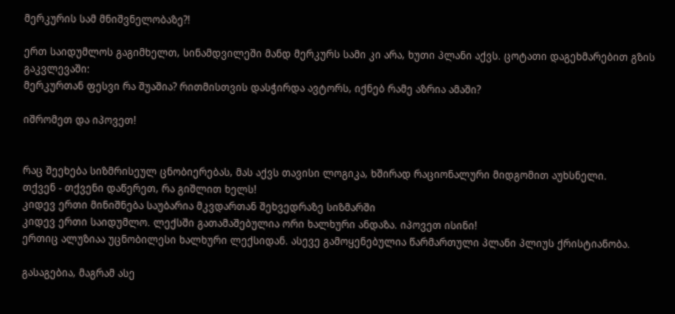მერკურის სამ მნიშვნელობაზე?!

ერთ საიდუმლოს გაგიმხელთ, სინამდვილეში მანდ მერკურს სამი კი არა, ხუთი პლანი აქვს. ცოტათი დაგეხმარებით გზის გაკვლევაში:
მერკურთან ფესვი რა შუაშია? რითმისთვის დასჭირდა ავტორს, იქნებ რამე აზრია ამაში?

იშრომეთ და იპოვეთ!


რაც შეეხება სიზმრისეულ ცნობიერებას, მას აქვს თავისი ლოგიკა, ხშირად რაციონალური მიდგომით აუხსნელი.
თქვენ - თქვენი დაწერეთ, რა გიშლით ხელს!
კიდევ ერთი მინიშნება საუბარია მკვდართან შეხვედრაზე სიზმარში
კიდევ ერთი საიდუმლო. ლექსში გათამაშებულია ორი ხალხური ანდაზა. იპოვეთ ისინი!
ერთიც ალუზიაა უცნობილესი ხალხური ლექსიდან. ასევე გამოყენებულია წარმართული პლანი პლიუს ქრისტიანობა.

გასაგებია, მაგრამ ასე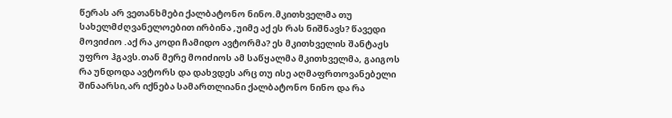წერას არ ვეთანხმები ქალბატონო ნინო.მკითხველმა თუ სახელმძღვანელოებით ირბინა ,უიმე აქ ეს რას ნიშნავს? წავედი მოვიძიო .აქ რა კოდი ჩამიდო ავტორმა? ეს მკითხველის შანტაჟს უფრო ჰგავს.თან მერე მოიძიოს ამ საწყალმა მკითხველმა, გაიგოს რა უნდოდა ავტორს და დახვდეს არც თუ ისე აღმაფრთოვანებელი შინაარსი,არ იქნება სამართლიანი ქალბატონო ნინო და რა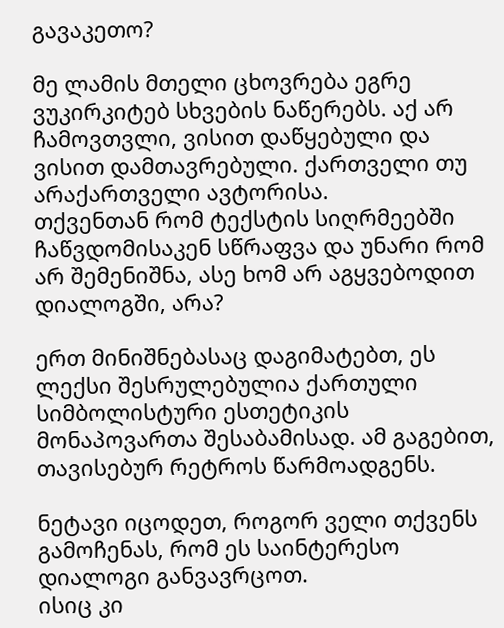გავაკეთო?

მე ლამის მთელი ცხოვრება ეგრე ვუკირკიტებ სხვების ნაწერებს. აქ არ ჩამოვთვლი, ვისით დაწყებული და ვისით დამთავრებული. ქართველი თუ არაქართველი ავტორისა.
თქვენთან რომ ტექსტის სიღრმეებში ჩაწვდომისაკენ სწრაფვა და უნარი რომ არ შემენიშნა, ასე ხომ არ აგყვებოდით დიალოგში, არა?

ერთ მინიშნებასაც დაგიმატებთ, ეს ლექსი შესრულებულია ქართული სიმბოლისტური ესთეტიკის მონაპოვართა შესაბამისად. ამ გაგებით, თავისებურ რეტროს წარმოადგენს.

ნეტავი იცოდეთ, როგორ ველი თქვენს გამოჩენას, რომ ეს საინტერესო დიალოგი განვავრცოთ.
ისიც კი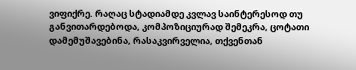ვიფიქრე. რაღაც სტადიამდე კვლავ საინტერესოდ თუ განვითარდებოდა, კომპოზიციურად შემეკრა, ცოტათი დამემუშავებინა, რასაკვირველია, თქვენთან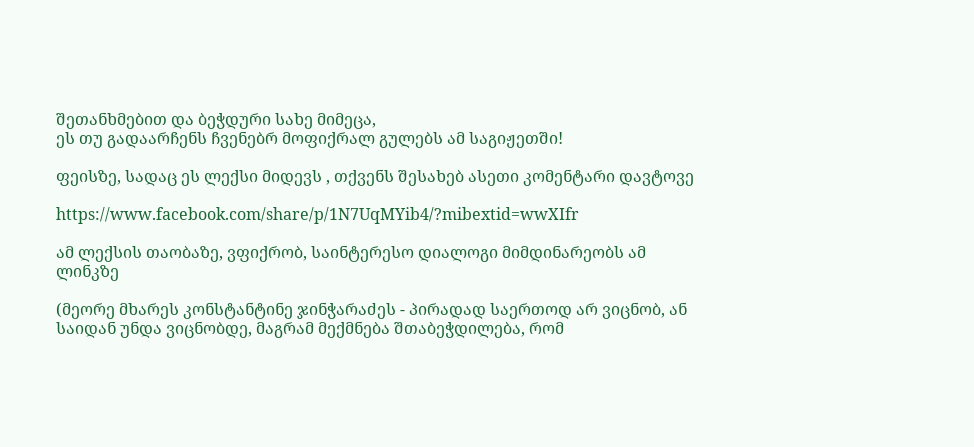შეთანხმებით და ბეჭდური სახე მიმეცა,
ეს თუ გადაარჩენს ჩვენებრ მოფიქრალ გულებს ამ საგიჟეთში!

ფეისზე, სადაც ეს ლექსი მიდევს , თქვენს შესახებ ასეთი კომენტარი დავტოვე

https://www.facebook.com/share/p/1N7UqMYib4/?mibextid=wwXIfr

ამ ლექსის თაობაზე, ვფიქრობ, საინტერესო დიალოგი მიმდინარეობს ამ ლინკზე

(მეორე მხარეს კონსტანტინე ჯინჭარაძეს - პირადად საერთოდ არ ვიცნობ, ან საიდან უნდა ვიცნობდე, მაგრამ მექმნება შთაბეჭდილება, რომ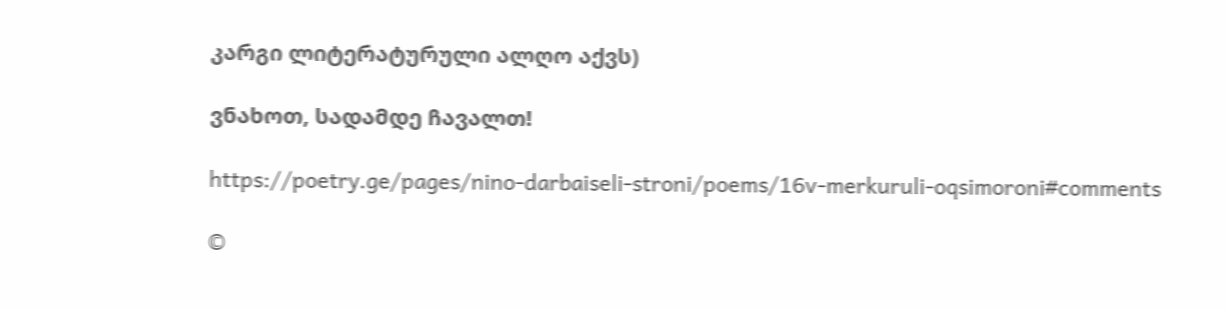კარგი ლიტერატურული ალღო აქვს)

ვნახოთ, სადამდე ჩავალთ!

https://poetry.ge/pages/nino-darbaiseli-stroni/poems/16v-merkuruli-oqsimoroni#comments

©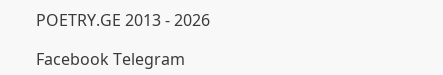POETRY.GE 2013 - 2026

Facebook Telegram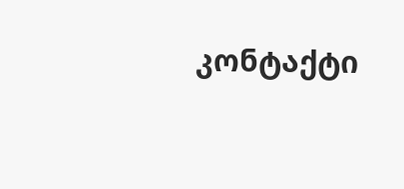კონტაქტი